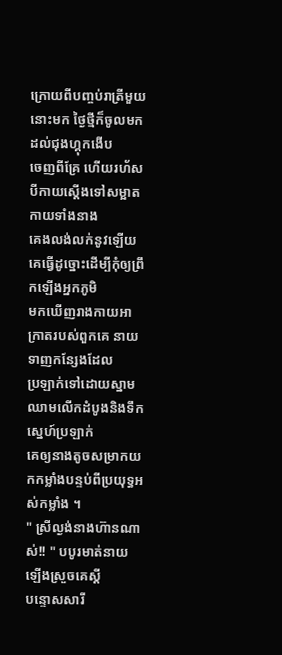ក្រោយពីបញ្ចប់រាត្រីមួយនោះមក ថ្ងៃថ្មីក៏ចូលមកដល់ជុងហ្គុកងើប
ចេញពីគ្រែ ហើយរហ័សបីកាយស្ដើងទៅសម្អាតកាយទាំងនាង
គេងលង់លក់នូវឡើយ គេធ្វើដូច្នោះដើម្បីកុំឲ្យព្រឹកឡើងអ្នកភូមិ
មកឃើញរាងកាយអាក្រាតរបស់ពួកគេ នាយទាញកន្សែងដែល
ប្រឡាក់ទៅដោយស្នាមឈាមលើកដំបូងនិងទឹកស្នេហ៍ប្រឡាក់
គេឲ្យនាងតូចសម្រាកយកកម្លាំងបន្ទប់ពីប្រយុទ្ធអស់កម្លាំង ។
" ស្រីល្ងង់នាងហ៊ានណាស់!! " បបូរមាត់នាយឡើងស្រួចគេស្ដី
បន្ទោសសារី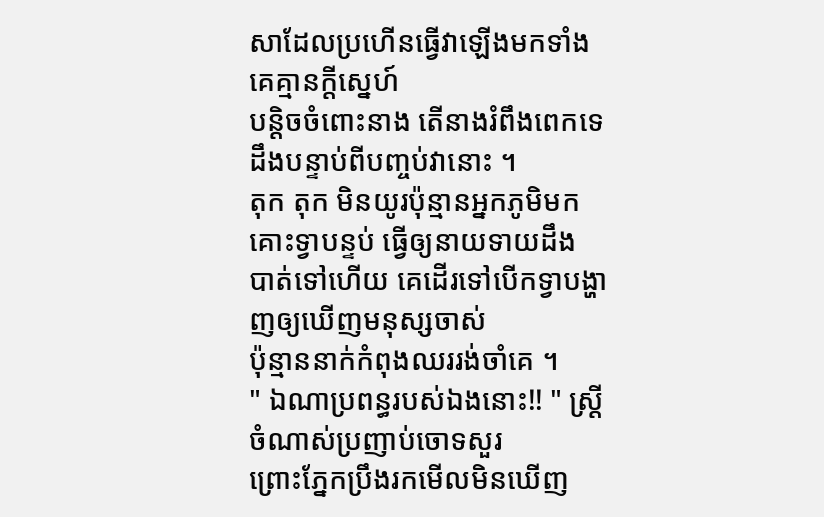សាដែលប្រហើនធ្វើវាឡើងមកទាំងគេគ្មានក្ដីស្នេហ៍
បន្ដិចចំពោះនាង តើនាងរំពឹងពេកទេដឹងបន្ទាប់ពីបញ្ចប់វានោះ ។
តុក តុក មិនយូរប៉ុន្មានអ្នកភូមិមកគោះទ្វាបន្ទប់ ធ្វើឲ្យនាយទាយដឹង
បាត់ទៅហើយ គេដើរទៅបើកទ្វាបង្ហាញឲ្យឃើញមនុស្សចាស់
ប៉ុន្មាននាក់កំពុងឈររង់ចាំគេ ។
" ឯណាប្រពន្ធរបស់ឯងនោះ!! " ស្រ្ដីចំណាស់ប្រញាប់ចោទសួរ
ព្រោះភ្នែកប្រឹងរកមើលមិនឃើញ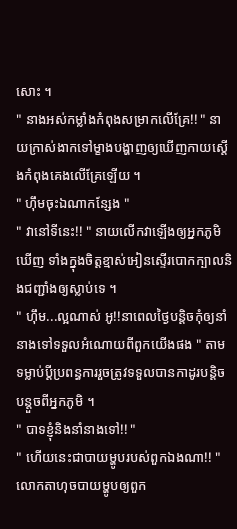សោះ ។
" នាងអស់កម្លាំងកំពុងសម្រាកលើគ្រែ!! " នាយក្រាស់ងាកទៅម្ខាងបង្ហាញឲ្យឃើញកាយស្ដើងកំពុងគេងលើគ្រែឡើយ ។
" ហ៊ឹមចុះឯណាកន្សែង "
" វានៅទីនេះ!! " នាយលើកវាឡើងឲ្យអ្នកភូមិឃើញ ទាំងក្នុងចិត្ដខ្មាស់អៀនស្ទើរបោកក្បាលនិងជញ្ជាំងឲ្យស្លាប់ទេ ។
" ហ៊ឹម...ល្អណាស់ អូ!!នាពេលថ្ងៃបន្ដិចកុំឲ្យនាំនាងទៅទទួលអំណោយពីពួកយើងផង " តាមទម្លាប់ប្ដីប្រពន្ធការរួចត្រូវទទួលបានកាដូរបន្ដិចបន្ដួចពីអ្នកភូមិ ។
" បាទខ្ញុំនិងនាំនាងទៅ!! "
" ហើយនេះជាបាយម្ហូបរបស់ពួកឯងណា!! " លោកតាហុចបាយម្ហូបឲ្យពួក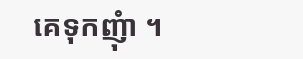គេទុកញុំា ។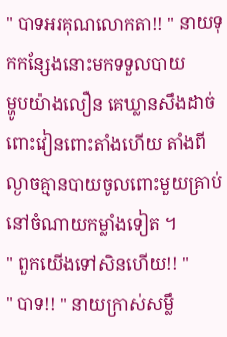" បាទអរគុណលោកតា!! " នាយទុកកន្សែងនោះមកទទួលបាយ
ម្ហូបយ៉ាងលឿន គេឃ្លានសឹងដាច់ពោះវៀនពោះតាំងហើយ តាំងពីល្ងាចគ្មានបាយចូលពោះមួយគ្រាប់ នៅចំណាយកម្លាំងទៀត ។
" ពួកយើងទៅសិនហើយ!! "
" បាទ!! " នាយក្រាស់សម្លឹ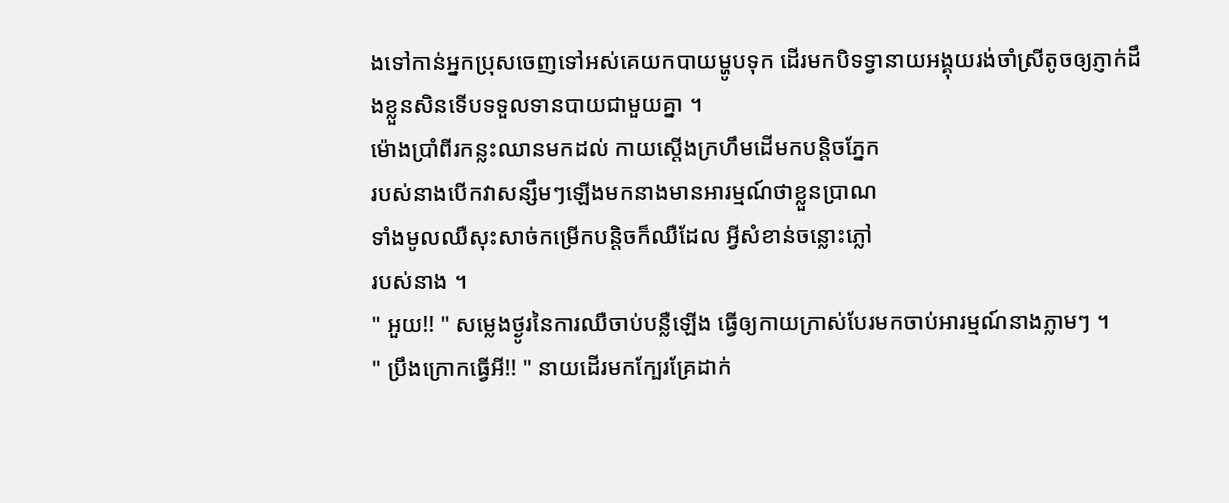ងទៅកាន់អ្នកប្រុសចេញទៅអស់គេយកបាយម្ហូបទុក ដើរមកបិទទ្វានាយអង្គុយរង់ចាំស្រីតូចឲ្យភ្ញាក់ដឹងខ្លួនសិនទើបទទួលទានបាយជាមួយគ្នា ។
ម៉ោងប្រាំពីរកន្លះឈានមកដល់ កាយស្ដើងក្រហឹមដើមកបន្ដិចភ្នែក
របស់នាងបើកវាសន្សឹមៗឡើងមកនាងមានអារម្មណ៍ថាខ្លួនប្រាណ
ទាំងមូលឈឺសុះសាច់កម្រើកបន្ដិចក៏ឈឺដែល អ្វីសំខាន់ចន្លោះភ្លៅ
របស់នាង ។
" អួយ!! " សម្លេងថ្ងូរនៃការឈឺចាប់បន្លឺឡើង ធ្វើឲ្យកាយក្រាស់បែរមកចាប់អារម្មណ៍នាងភ្លាមៗ ។
" ប្រឹងក្រោកធ្វើអី!! " នាយដើរមកក្បែរគ្រែដាក់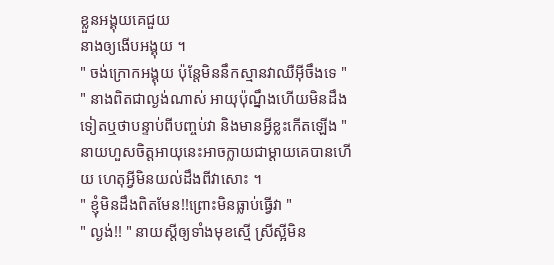ខ្លួនអង្គុយគេជួយ
នាងឲ្យងើបអង្គុយ ។
" ចង់ក្រោកអង្គុយ ប៉ុន្ដែមិននឹកស្មានវាឈឺអ៊ីចឹងទេ "
" នាងពិតជាល្ងង់ណាស់ អាយុប៉ុណ្នឹងហើយមិនដឹងទៀតឬថាបន្ទាប់ពីបញ្ចប់វា និងមានអ្វីខ្លះកើតឡើង " នាយហួសចិត្ដអាយុនេះអាចក្លាយជាម្ដាយគេបានហើយ ហេតុអ្វីមិនយល់ដឹងពីវាសោះ ។
" ខ្ញុំមិនដឹងពិតមែន!!ព្រោះមិនធ្លាប់ធ្វើវា "
" ល្ងង់!! " នាយស្ដីឲ្យទាំងមុខស្មើ ស្រីស្អីមិន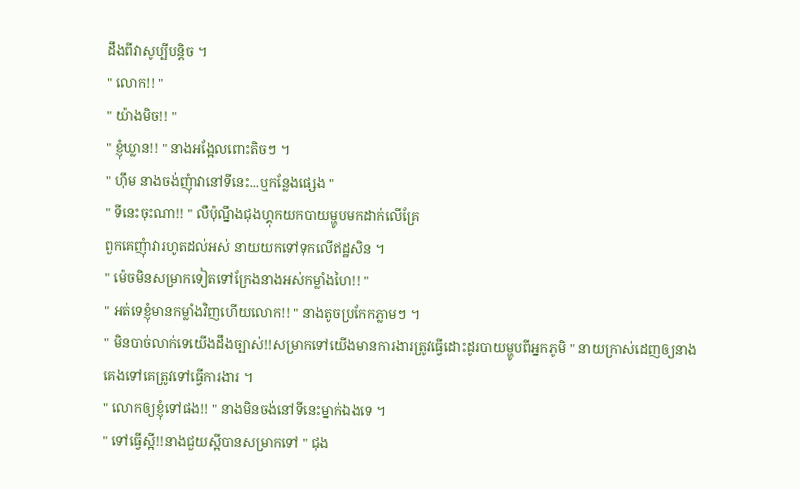ដឹងពីវាសូប្បីបន្ដិច ។
" លោក!! "
" យ៉ាងមិច!! "
" ខ្ញុំឃ្លាន!! " នាងអង្អែលពោះតិចៗ ។
" ហ៊ឹម នាងចង់ញុំាវានៅទីនេះ...ឬកន្លែងផ្សេង "
" ទីនេះចុះណា!! " លឺប៉ុណ្នឹងជុងហ្គុកយកបាយម្ហូបមកដាក់លើគ្រែ
ពួកគេញុំាវារហូតដល់អស់ នាយយកទៅទុកលើឥដ្ឋសិន ។
" ម៉េចមិនសម្រាកទៀតទៅក្រែងនាងអស់កម្លាំងហៃ!! "
" អត់ទេខ្ញុំមានកម្លាំងវិញហើយលោក!! " នាងតូចប្រកែកភ្លាមៗ ។
" មិនបាច់លាក់ទេយើងដឹងច្បាស់!!សម្រាកទៅយើងមានការងារត្រូវធ្វើដោះដូរបាយម្ហូបពីអ្នកភូមិ " នាយក្រាស់ដេញឲ្យនាងគេងទៅគេត្រូវទៅធ្វើការងារ ។
" លោកឲ្យខ្ញុំទៅផង!! " នាងមិនចង់នៅទីនេះម្នាក់ឯងទេ ។
" ទៅធ្វើស្អី!!នាងជួយស្អីបានសម្រាកទៅ " ជុង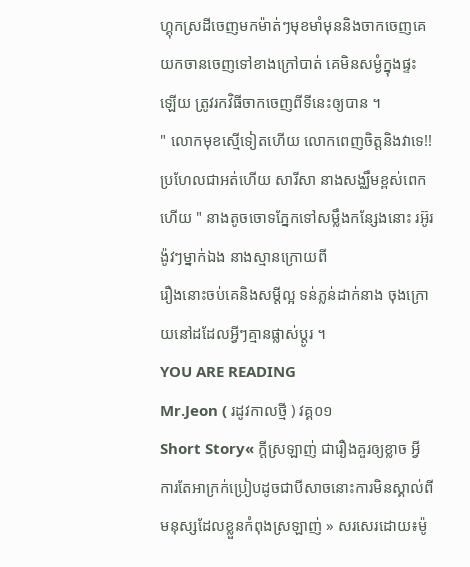ហ្គុកស្រដីចេញមកម៉ាត់ៗមុខមាំមុននិងចាកចេញគេយកចានចេញទៅខាងក្រៅបាត់ គេមិនសម្ងំក្នុងផ្ទះឡើយ ត្រូវរកវិធីចាកចេញពីទីនេះឲ្យបាន ។
" លោកមុខស្មើទៀតហើយ លោកពេញចិត្ដនិងវាទេ!!ប្រហែលជាអត់ហើយ សារីសា នាងសង្ឈឹមខ្ពស់ពេកហើយ " នាងតូចចោទភ្នែកទៅសម្លឹងកន្សែងនោះ រអ៊ូរង៉ូវៗម្នាក់ឯង នាងស្មានក្រោយពី
រឿងនោះចប់គេនិងសម្ដីល្អ ទន់ភ្លន់ដាក់នាង ចុងក្រោយនៅដដែលអ្វីៗគ្មានផ្លាស់ប្ដូរ ។
YOU ARE READING
Mr.Jeon ( រដូវកាលថ្មី ) វគ្គ០១
Short Story« ក្ដីស្រឡាញ់ ជារឿងគួរឲ្យខ្លាច អ្វីការតែអាក្រក់ប្រៀបដូចជាបីសាចនោះការមិនស្គាល់ពីមនុស្សដែលខ្លួនកំពុងស្រឡាញ់ » សរសេរដោយ៖ម៉ូ